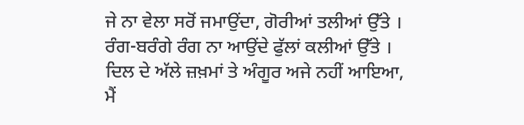ਜੇ ਨਾ ਵੇਲਾ ਸਰੋਂ ਜਮਾਉਂਦਾ, ਗੋਰੀਆਂ ਤਲੀਆਂ ਉੱਤੇ ।
ਰੰਗ-ਬਰੰਗੇ ਰੰਗ ਨਾ ਆਉਂਦੇ ਫੁੱਲਾਂ ਕਲੀਆਂ ਉੱਤੇ ।
ਦਿਲ ਦੇ ਅੱਲੇ ਜ਼ਖ਼ਮਾਂ ਤੇ ਅੰਗੂਰ ਅਜੇ ਨਹੀਂ ਆਇਆ,
ਮੈਂ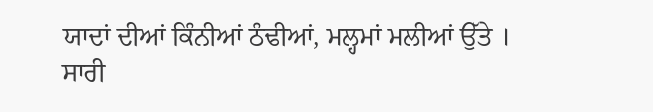ਯਾਦਾਂ ਦੀਆਂ ਕਿੰਨੀਆਂ ਠੰਢੀਆਂ, ਮਲ੍ਹਮਾਂ ਮਲੀਆਂ ਉੱਤੇ ।
ਸਾਰੀ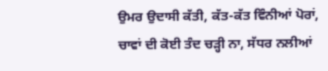ਉਮਰ ਉਦਾਸੀ ਕੱਤੀ, ਕੱਤ-ਕੱਤ ਵਿੰਨੀਆਂ ਪੋਰਾਂ,
ਚਾਵਾਂ ਦੀ ਕੋਈ ਤੰਦ ਚੜ੍ਹੀ ਨਾ, ਸੱਧਰ ਨਲੀਆਂ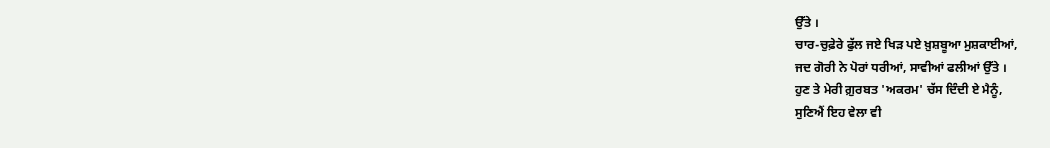ਉੱਤੇ ।
ਚਾਰ-ਚੁਫ਼ੇਰੇ ਫੁੱਲ ਜਏ ਖਿੜ ਪਏ ਖ਼ੁਸ਼ਬੂਆ ਮੁਸ਼ਕਾਈਆਂ,
ਜਦ ਗੋਰੀ ਨੇ ਪੋਰਾਂ ਧਰੀਆਂ, ਸਾਵੀਆਂ ਫਲੀਆਂ ਉੱਤੇ ।
ਹੁਣ ਤੇ ਮੇਰੀ ਗ਼ੁਰਬਤ 'ਅਕਰਮ' ਚੱਸ ਦਿੰਦੀ ਏ ਮੈਨੂੰ,
ਸੁਣਿਐਂ ਇਹ ਵੇਲਾ ਵੀ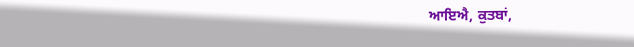ਆਇਐ, ਕੁਤਬਾਂ,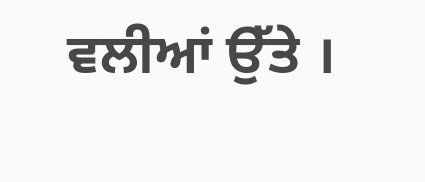ਵਲੀਆਂ ਉੱਤੇ ।